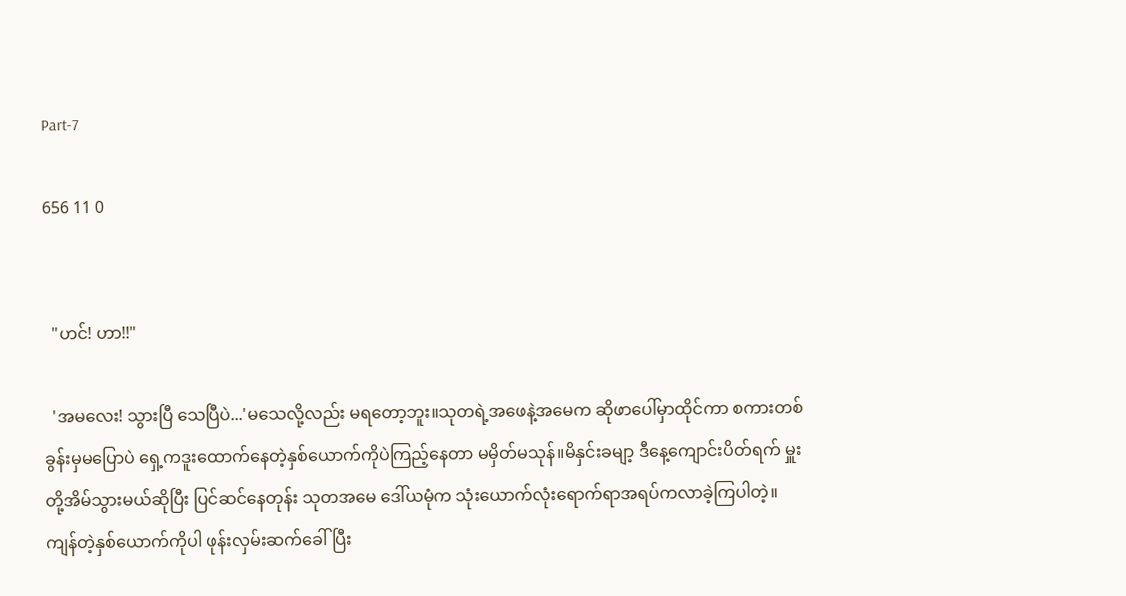Part-7

656 11 0


  "ဟင်! ဟာ!!"

  'အမလေး! သွားပြီ သေပြီပဲ...'မသေလို့လည်း မရတော့ဘူး။သုတရဲ့အဖေနဲ့အမေက ဆိုဖာပေါ်မှာထိုင်ကာ စကားတစ်ခွန်းမှမပြောပဲ ရှေ့ကဒူးထောက်နေတဲ့နှစ်ယောက်ကိုပဲကြည့်နေတာ မမှိတ်မသုန်။မိနှင်းခမျာ့ ဒီနေ့ကျောင်းပိတ်ရက် မှူးတို့အိမ်သွားမယ်ဆိုပြီး ပြင်ဆင်နေတုန်း သုတအမေ ဒေါ်ယမုံက သုံးယောက်လုံးရောက်ရာအရပ်ကလာခဲ့ကြပါတဲ့။ကျန်တဲ့နှစ်ယောက်ကိုပါ ဖုန်းလှမ်းဆက်‌ခေါ်ပြီး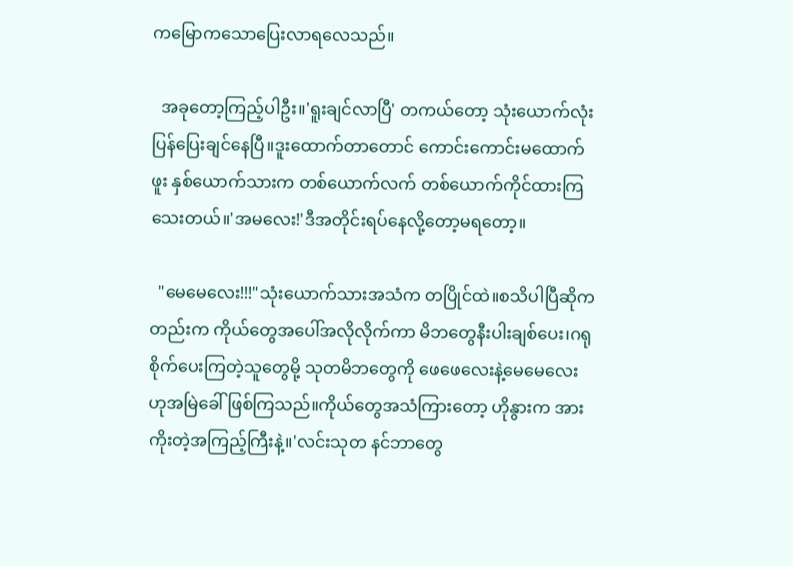က‌မြော‌က‌သောပြေးလာရလေသည်။

  အခုတော့ကြည့်ပါဦး။'ရူးချင်လာပြီ' တကယ်တော့ သုံးယောက်လုံး ပြန်ပြေးချင်နေပြီ။ဒူးထောက်တာတောင် ကောင်းကောင်းမထောက်ဖူး နှစ်ယောက်သားက တစ်ယောက်လက် တစ်ယောက်ကိုင်ထားကြသေးတယ်။'အမလေး!'ဒီအတိုင်းရပ်နေလို့တော့မရတော့။

  "မေမေလေး!!!"သုံးယောက်သားအသံက တပြိုင်ထဲ။စသိပါပြီဆိုကတည်းက ကိုယ်တွေအပေါ်အလိုလိုက်ကာ မိဘတွေနီးပါးချစ်ပေး၊ဂရုစိုက်ပေးကြတဲ့သူ‌တွေမို့ သုတမိဘတွေကို ဖေဖေလေးနဲ့မေမေလေးဟုအမြဲခေါ်ဖြစ်ကြသည်။ကိုယ်တွေအသံကြားတော့ ဟိုနွားက အားကိုးတဲ့အကြည့်ကြီးနဲ့။'လင်းသုတ နင်ဘာတွေ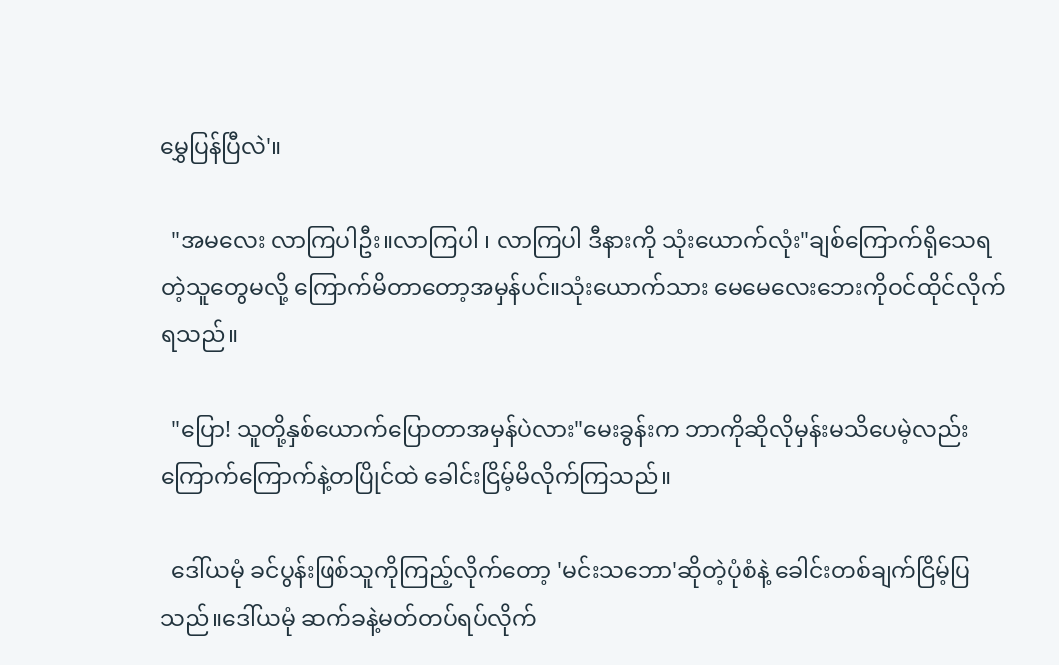မွှေပြန်ပြီလဲ'။

  "အမလေး လာကြပါဦး။လာကြပါ ၊ လာကြပါ ဒီနားကို သုံးယောက်လုံး"ချစ်ကြောက်ရိုသေရတဲ့သူတွေမလို့ ကြောက်မိတာတော့အမှန်ပင်။သုံးယောက်သား မေမေလေးဘေးကိုဝင်ထိုင်လိုက်ရသည်။

  "ပြော! သူတို့နှစ်ယောက်ပြောတာအမှန်ပဲလား"မေးခွန်းက ဘာကိုဆိုလိုမှန်းမသိပေမဲ့လည်း ကြောက်ကြောက်နဲ့တပြိုင်ထဲ ခေါင်းငြိမ့်မိလိုက်ကြသည်။

  ဒေါ်ယမုံ ခင်ပွန်းဖြစ်သူကိုကြည့်လိုက်တော့ 'မင်းသဘော'ဆိုတဲ့ပုံစံနဲ့ ခေါင်းတစ်ချက်ငြိမ့်ပြသည်။ဒေါ်ယမုံ ဆက်ခနဲ့မတ်တပ်ရပ်လိုက်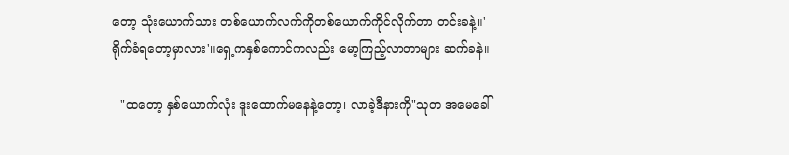တော့ သုံးယောက်သား တစ်ယောက်လက်ကိုတစ်ယောက်ကိုင်လိုက်တာ တင်းခနဲ့။'ရိုက်ခံရတော့မှာလား'။ရှေ့ကနှစ်ကောင်ကလည်း မော့ကြည့်လာတာများ ဆက်ခနဲ။

  "ထတော့ နှစ်ယောက်လုံး ဒူးထောက်မနေနဲ့တော့၊ လာခဲ့ဒီနားကို"သုတ အမေခေါ်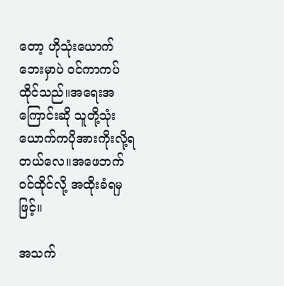တော့ ဟိုသုံးယောက်ဘေးမှာပဲ ဝင်ကာကပ်ထိုင်သည်။အရေးအကြောင်းဆို သူတို့သုံးယောက်ကပိုအားကိုးလို့ရတယ်လေ။အဖေဘက်ဝင်ထိုင်လို့ အထိုးခံရမှဖြင့်။

အသက်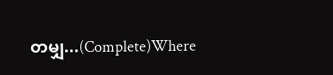တမျှ...(Complete)Where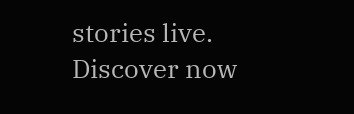stories live. Discover now